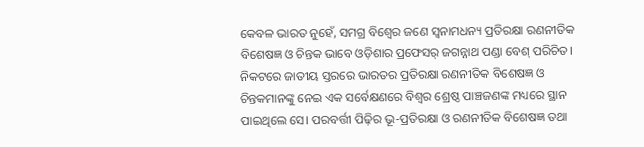କେବଳ ଭାରତ ନୁହେଁ, ସମଗ୍ର ବିଶ୍ବେର ଜଣେ ସ୍ବନାମଧନ୍ୟ ପ୍ରତିରକ୍ଷା ରଣନୀତିକ ବିଶେଷଜ୍ଞ ଓ ଚିନ୍ତକ ଭାବେ ଓଡ଼ିଶାର ପ୍ରଫେସର୍ ଜଗନ୍ନାଥ ପଣ୍ଡା ବେଶ୍ ପରିଚିତ। ନିକଟରେ ଜାତୀୟ ସ୍ତରରେ ଭାରତର ପ୍ରତିରକ୍ଷା ରଣନୀତିକ ବିଶେଷଜ୍ଞ ଓ ଚିନ୍ତକମାନଙ୍କୁ ନେଇ ଏକ ସର୍ବେକ୍ଷଣରେ ବିଶ୍ବର ଶ୍ରେଷ୍ଠ ପାଞ୍ଚଜଣଙ୍କ ମଧ୍ୟରେ ସ୍ଥାନ ପାଇଥିଲେ ସେ। ପରବର୍ତ୍ତୀ ପିଢ଼ିର ଭୂ-ପ୍ରତିରକ୍ଷା ଓ ରଣନୀତିକ ବିଶେଷଜ୍ଞ ତଥା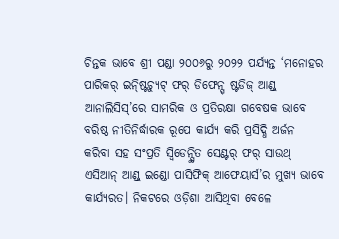ଚିନ୍ତକ ଭାବେ ଶ୍ରୀ ପଣ୍ଡା ୨୦୦୬ରୁ ୨୦୨୨ ପର୍ଯ୍ୟନ୍ତ ‘ମନୋହର ପାରିକର୍ ଇନ୍ଷ୍ଟିଚ୍ୟୁଟ୍ ଫର୍ ଡିଫେନ୍ସ୍ ଷ୍ଟଡିଜ୍ ଆଣ୍ଡ୍ ଆନାଲିସିସ୍’ରେ ସାମରିକ ଓ ପ୍ରତିରକ୍ଷା ଗବେଷକ ଭାବେ ବରିଷ୍ଠ ନୀତିନିର୍ଦ୍ଧାରକ ରୂପେ କାର୍ଯ୍ୟ କରି ପ୍ରସିଦ୍ଧି ଅର୍ଜନ କରିବା ସହ ସଂପ୍ରତି ସ୍ବିଡେନ୍ସ୍ଥିତ ସେଣ୍ଟର୍ ଫର୍ ସାଉଥ୍ ଏସିଆନ୍ ଆଣ୍ଡ୍ ଇଣ୍ଡୋ ପାସିଫିକ୍ ଆଫେୟାର୍ସ’ର ମୁଖ୍ୟ ଭାବେ କାର୍ଯ୍ୟରତ। ନିକଟରେ ଓଡ଼ିଶା ଆସିଥିବା ବେଳେ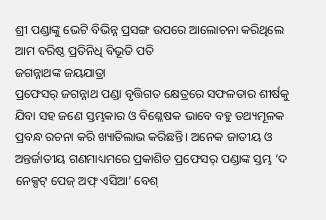ଶ୍ରୀ ପଣ୍ଡାଙ୍କୁ ଭେଟି ବିଭିନ୍ନ ପ୍ରସଙ୍ଗ ଉପରେ ଆଲୋଚନା କରିଥିଲେ ଆମ ବରିଷ୍ଠ ପ୍ରତିନିଧି ବିଭୂତି ପତି
ଜଗନ୍ନାଥଙ୍କ ଜୟଯାତ୍ରା
ପ୍ରଫେସର୍ ଜଗନ୍ନାଥ ପଣ୍ଡା ବୃତ୍ତିଗତ କ୍ଷେତ୍ରରେ ସଫଳତାର ଶୀର୍ଷକୁ ଯିବା ସହ ଜଣେ ସ୍ତମ୍ଭକାର ଓ ବିଶ୍ଳେଷକ ଭାବେ ବହୁ ତଥ୍ୟମୂଳକ ପ୍ରବନ୍ଧ ରଚନା କରି ଖ୍ୟାତିଲାଭ କରିଛନ୍ତି। ଅନେକ ଜାତୀୟ ଓ ଅନ୍ତର୍ଜାତୀୟ ଗଣମାଧ୍ୟମରେ ପ୍ରକାଶିତ ପ୍ରଫେସର୍ ପଣ୍ଡାଙ୍କ ସ୍ତମ୍ଭ ‘ଦ ନେକ୍ସଟ୍ ପେଜ୍ ଅଫ୍ ଏସିଆ’ ବେଶ୍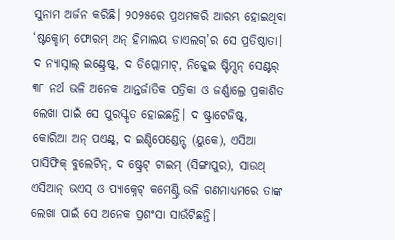ସୁନାମ ଅର୍ଜନ କରିଛି। ୨୦୨୫ରେ ପ୍ରଥମକରି ଆରମ୍ଭ ହୋଇଥିବା ‘ଷ୍ଟକ୍ହୋମ୍ ଫୋରମ୍ ଅନ୍ ହିମାଲୟ ଡାଏଲଗ୍’ର ସେ ପ୍ରତିଷ୍ଠାତା। ଦ ନ୍ୟାସ୍ନାଲ୍ ଇଣ୍ଟ୍ରେଷ୍ଟ୍, ଦ ଡିପ୍ଲୋମାଟ୍, ନିକ୍କେଇ ଷ୍ଟିମ୍ସନ୍ ସେଣ୍ଟର୍ ୩୮ ନର୍ଥ ଭଳି ଅନେକ ଆନ୍ତର୍ଜାତିକ ପତ୍ରିକା ଓ ଜର୍ଣ୍ଣାଲ୍ରେ ପ୍ରକାଶିତ ଲେଖା ପାଇଁ ସେ ପୁରସ୍କୃତ ହୋଇଛନ୍ତି। ଦ ଷ୍ଟ୍ରାଟେଜିଷ୍ଟ୍, କୋରିଆ ଅନ୍ ପଏଣ୍ଟ୍, ଦ ଇଣ୍ଡିପେଣ୍ଡେନ୍ସ୍ (ୟୁକେ), ଏସିଆ ପାସିଫିକ୍ ବୁଲେଟିନ୍, ଦ ଷ୍ଟ୍ରେଟ୍ ଟାଇମ୍ (ସିଙ୍ଗାପୁର), ସାଉଥ୍ ଏସିଆନ୍ ଭଏସ୍ ଓ ପ୍ୟାକ୍ନେଟ୍ କମେଣ୍ଟ୍ରି ଭଳି ଗଣମାଧ୍ୟମରେ ତାଙ୍କ ଲେଖା ପାଇଁ ସେ ଅନେକ ପ୍ରଶଂସା ସାଉଁଟିଛନ୍ତି।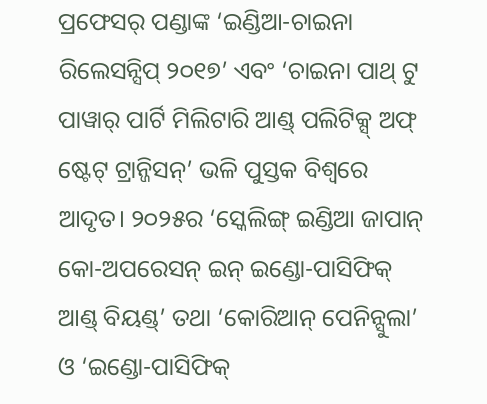ପ୍ରଫେସର୍ ପଣ୍ଡାଙ୍କ ‘ଇଣ୍ଡିଆ-ଚାଇନା ରିଲେସନ୍ସିପ୍ ୨୦୧୭’ ଏବଂ ‘ଚାଇନା ପାଥ୍ ଟୁ ପାୱାର୍ ପାର୍ଟି ମିଲିଟାରି ଆଣ୍ଡ୍ ପଲିଟିକ୍ସ୍ ଅଫ୍ ଷ୍ଟେଟ୍ ଟ୍ରାନ୍ଜିସନ୍’ ଭଳି ପୁସ୍ତକ ବିଶ୍ବରେ ଆଦୃତ। ୨୦୨୫ର ‘ସ୍କେଲିଙ୍ଗ୍ ଇଣ୍ଡିଆ ଜାପାନ୍ କୋ-ଅପରେସନ୍ ଇନ୍ ଇଣ୍ଡୋ-ପାସିଫିକ୍ ଆଣ୍ଡ୍ ବିୟଣ୍ଡ୍’ ତଥା ‘କୋରିଆନ୍ ପେନିନ୍ସୁଲା’ ଓ ‘ଇଣ୍ଡୋ-ପାସିଫିକ୍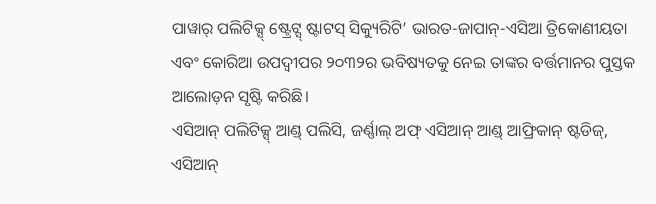ପାୱାର୍ ପଲିଟିକ୍ସ୍ ଷ୍ଟ୍ରେଟ୍ସ୍ ଷ୍ଟାଟସ୍ ସିକ୍ୟୁରିଟି’ ଭାରତ-ଜାପାନ୍-ଏସିଆ ତ୍ରିକୋଣୀୟତା ଏବଂ କୋରିଆ ଉପଦ୍ବୀପର ୨୦୩୨ର ଭବିଷ୍ୟତକୁ ନେଇ ତାଙ୍କର ବର୍ତ୍ତମାନର ପୁସ୍ତକ ଆଲୋଡ଼ନ ସୃଷ୍ଟି କରିଛି।
ଏସିଆନ୍ ପଲିଟିକ୍ସ୍ ଆଣ୍ଡ୍ ପଲିସି, ଜର୍ଣ୍ଣାଲ୍ ଅଫ୍ ଏସିଆନ୍ ଆଣ୍ଡ୍ ଆଫ୍ରିକାନ୍ ଷ୍ଟଡିଜ୍, ଏସିଆନ୍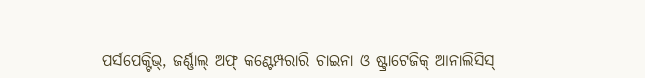ପର୍ସପେକ୍ଟିଭ୍, ଜର୍ଣ୍ଣାଲ୍ ଅଫ୍ କଣ୍ଟେମ୍ପରାରି ଚାଇନା ଓ ଷ୍ଟ୍ରାଟେଜିକ୍ ଆନାଲିସିସ୍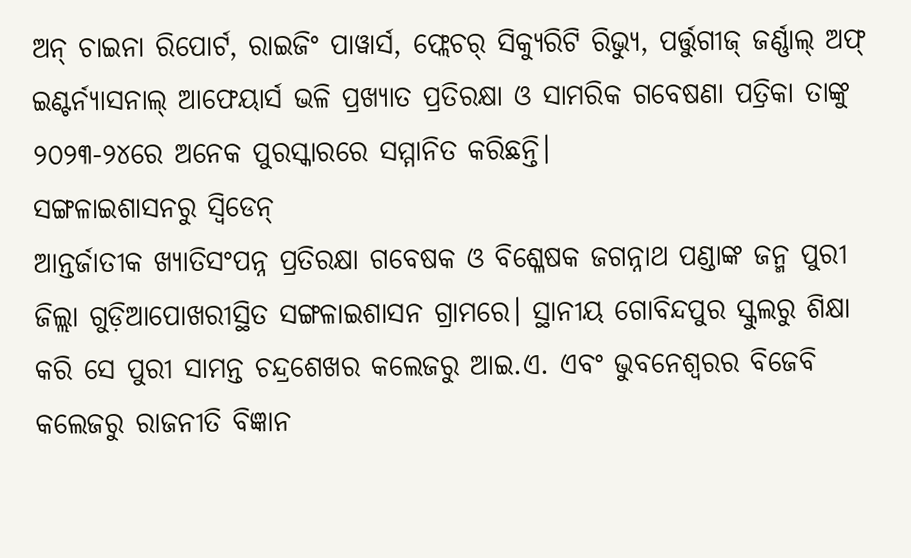ଅନ୍ ଚାଇନା ରିପୋର୍ଟ, ରାଇଜିଂ ପାୱାର୍ସ, ଫ୍ଲେଚର୍ ସିକ୍ୟୁରିଟି ରିଭ୍ୟୁ, ପର୍ତ୍ତୁଗୀଜ୍ ଜର୍ଣ୍ଣାଲ୍ ଅଫ୍ ଇଣ୍ଟର୍ନ୍ୟାସନାଲ୍ ଆଫେୟାର୍ସ ଭଳି ପ୍ରଖ୍ୟାତ ପ୍ରତିରକ୍ଷା ଓ ସାମରିକ ଗବେଷଣା ପତ୍ରିକା ତାଙ୍କୁ ୨୦୨୩-୨୪ରେ ଅନେକ ପୁରସ୍କାରରେ ସମ୍ମାନିତ କରିଛନ୍ତି।
ସଙ୍ଗଳାଇଶାସନରୁ ସ୍ବିଡେନ୍
ଆନ୍ତର୍ଜାତୀକ ଖ୍ୟାତିସଂପନ୍ନ ପ୍ରତିରକ୍ଷା ଗବେଷକ ଓ ବିଶ୍ଳେଷକ ଜଗନ୍ନାଥ ପଣ୍ଡାଙ୍କ ଜନ୍ମ ପୁରୀ ଜିଲ୍ଲା ଗୁଡ଼ିଆପୋଖରୀସ୍ଥିତ ସଙ୍ଗଳାଇଶାସନ ଗ୍ରାମରେ। ସ୍ଥାନୀୟ ଗୋବିନ୍ଦପୁର ସ୍କୁଲରୁ ଶିକ୍ଷା କରି ସେ ପୁରୀ ସାମନ୍ତ ଚନ୍ଦ୍ରଶେଖର କଲେଜରୁ ଆଇ.ଏ. ଏବଂ ଭୁବନେଶ୍ବରର ବିଜେବି କଲେଜରୁ ରାଜନୀତି ବିଜ୍ଞାନ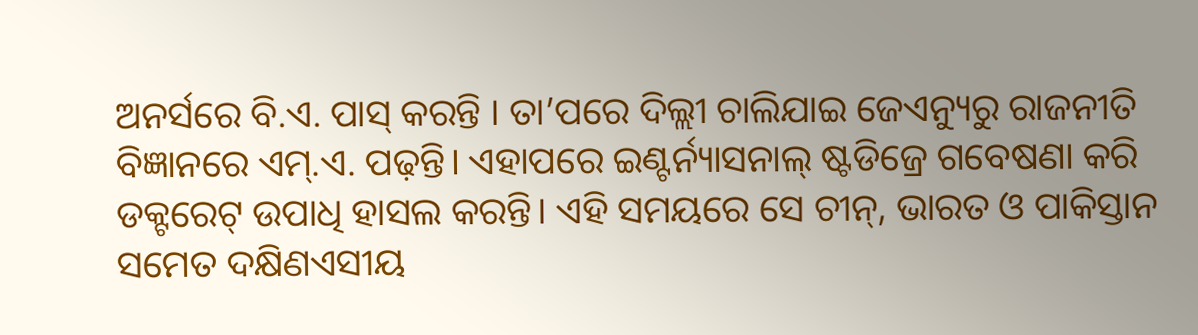ଅନର୍ସରେ ବି.ଏ. ପାସ୍ କରନ୍ତି । ତା’ପରେ ଦିଲ୍ଲୀ ଚାଲିଯାଇ ଜେଏନ୍ୟୁରୁ ରାଜନୀତି ବିଜ୍ଞାନରେ ଏମ୍.ଏ. ପଢ଼ନ୍ତି। ଏହାପରେ ଇଣ୍ଟର୍ନ୍ୟାସନାଲ୍ ଷ୍ଟଡିଜ୍ରେ ଗବେଷଣା କରି ଡକ୍ଟରେଟ୍ ଉପାଧି ହାସଲ କରନ୍ତି। ଏହି ସମୟରେ ସେ ଚୀନ୍, ଭାରତ ଓ ପାକିସ୍ତାନ ସମେତ ଦକ୍ଷିଣଏସୀୟ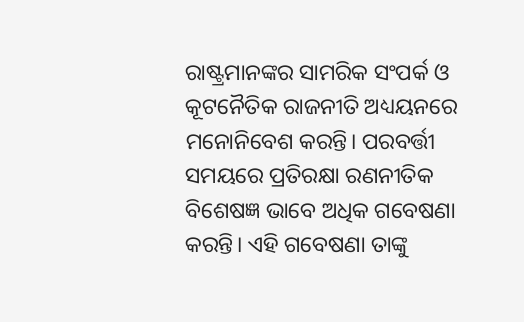ରାଷ୍ଟ୍ରମାନଙ୍କର ସାମରିକ ସଂପର୍କ ଓ କୂଟନୈତିକ ରାଜନୀତି ଅଧ୍ୟୟନରେ ମନୋନିବେଶ କରନ୍ତି। ପରବର୍ତ୍ତୀ ସମୟରେ ପ୍ରତିରକ୍ଷା ରଣନୀତିକ ବିଶେଷଜ୍ଞ ଭାବେ ଅଧିକ ଗବେଷଣା କରନ୍ତି। ଏହି ଗବେଷଣା ତାଙ୍କୁ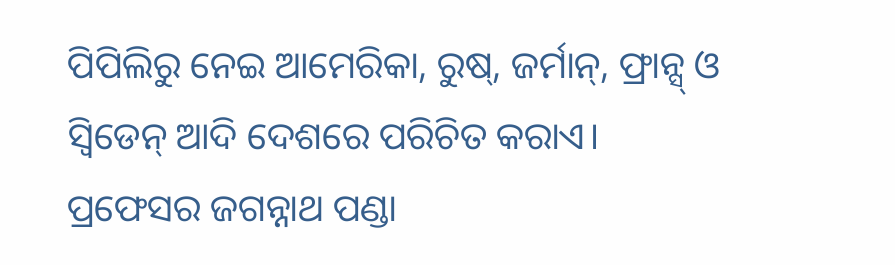ପିପିଲିରୁ ନେଇ ଆମେରିକା, ରୁଷ୍, ଜର୍ମାନ୍, ଫ୍ରାନ୍ସ୍ ଓ ସ୍ବିଡେନ୍ ଆଦି ଦେଶରେ ପରିଚିତ କରାଏ। ପ୍ରଫେସର ଜଗନ୍ନାଥ ପଣ୍ଡା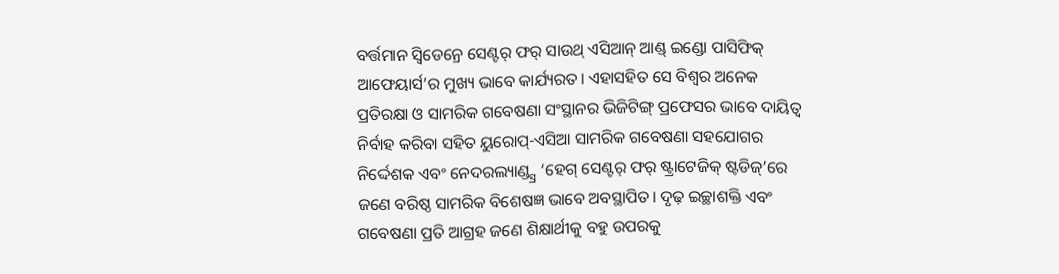ବର୍ତ୍ତମାନ ସ୍ବିଡେନ୍ରେ ସେଣ୍ଟର୍ ଫର୍ ସାଉଥ୍ ଏସିଆନ୍ ଆଣ୍ଡ୍ ଇଣ୍ଡୋ ପାସିଫିକ୍ ଆଫେୟାର୍ସ’ର ମୁଖ୍ୟ ଭାବେ କାର୍ଯ୍ୟରତ। ଏହାସହିତ ସେ ବିଶ୍ବର ଅନେକ ପ୍ରତିରକ୍ଷା ଓ ସାମରିକ ଗବେଷଣା ସଂସ୍ଥାନର ଭିଜିଟିଙ୍ଗ୍ ପ୍ରଫେସର ଭାବେ ଦାୟିତ୍ବ ନିର୍ବାହ କରିବା ସହିତ ୟୁରୋପ୍-ଏସିଆ ସାମରିକ ଗବେଷଣା ସହଯୋଗର ନିର୍ଦ୍ଦେଶକ ଏବଂ ନେଦରଲ୍ୟାଣ୍ଡ୍ସ୍ର ‘ହେଗ୍ ସେଣ୍ଟର୍ ଫର୍ ଷ୍ଟ୍ରାଟେଜିକ୍ ଷ୍ଟଡିଜ୍’ରେ ଜଣେ ବରିଷ୍ଠ ସାମରିକ ବିଶେଷଜ୍ଞ ଭାବେ ଅବସ୍ଥାପିତ। ଦୃଢ଼ ଇଚ୍ଛାଶକ୍ତି ଏବଂ ଗବେଷଣା ପ୍ରତି ଆଗ୍ରହ ଜଣେ ଶିକ୍ଷାର୍ଥୀକୁ ବହୁ ଉପରକୁ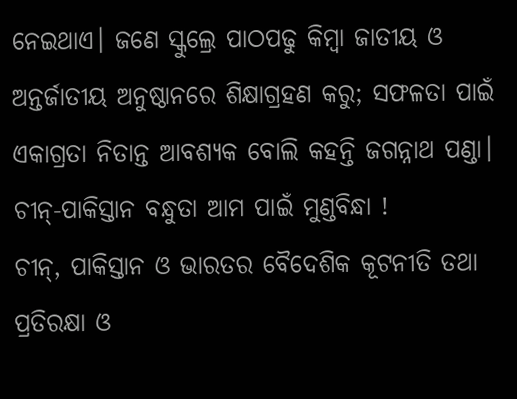ନେଇଥାଏ। ଜଣେ ସ୍କୁଲ୍ରେ ପାଠପଢୁ କିମ୍ବା ଜାତୀୟ ଓ ଅନ୍ତର୍ଜାତୀୟ ଅନୁଷ୍ଠାନରେ ଶିକ୍ଷାଗ୍ରହଣ କରୁ; ସଫଳତା ପାଇଁ ଏକାଗ୍ରତା ନିତାନ୍ତ ଆବଶ୍ୟକ ବୋଲି କହନ୍ତି ଜଗନ୍ନାଥ ପଣ୍ଡା।
ଚୀନ୍-ପାକିସ୍ତାନ ବନ୍ଧୁତା ଆମ ପାଇଁ ମୁଣ୍ଡବିନ୍ଧା !
ଚୀନ୍, ପାକିସ୍ତାନ ଓ ଭାରତର ବୈଦେଶିକ କୂଟନୀତି ତଥା ପ୍ରତିରକ୍ଷା ଓ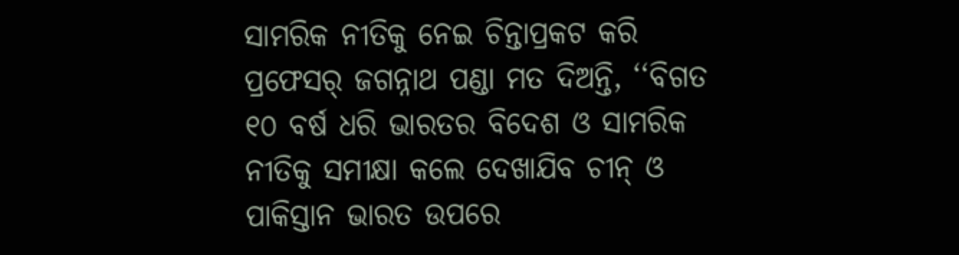ସାମରିକ ନୀତିକୁ ନେଇ ଚିନ୍ତାପ୍ରକଟ କରି ପ୍ରଫେସର୍ ଜଗନ୍ନାଥ ପଣ୍ଡା ମତ ଦିଅନ୍ତି, ‘‘ବିଗତ ୧୦ ବର୍ଷ ଧରି ଭାରତର ବିଦେଶ ଓ ସାମରିକ ନୀତିକୁ ସମୀକ୍ଷା କଲେ ଦେଖାଯିବ ଚୀନ୍ ଓ ପାକିସ୍ତାନ ଭାରତ ଉପରେ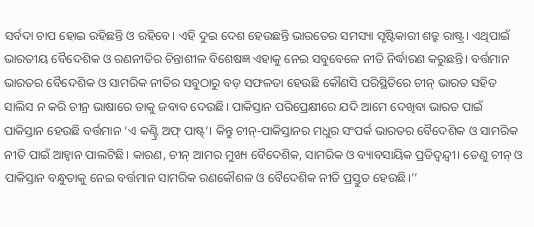ସର୍ବଦା ଚାପ ହୋଇ ରହିଛନ୍ତି ଓ ରହିବେ। ଏହି ଦୁଇ ଦେଶ ହେଉଛନ୍ତି ଭାରତେର ସମସ୍ୟା ସୃଷ୍ଟିକାରୀ ଶତ୍ରୁ ରାଷ୍ଟ୍ର। ଏଥିପାଇଁ ଭାରତୀୟ ବୈଦେଶିକ ଓ ରଣନୀତିର ଚିନ୍ତାଶୀଳ ବିଶେଷଜ୍ଞ ଏହାକୁ ନେଇ ସବୁବେଳେ ନୀତି ନିର୍ଦ୍ଧାରଣ କରୁଛନ୍ତି। ବର୍ତ୍ତମାନ ଭାରତର ବୈଦେଶିକ ଓ ସାମରିକ ନୀତିର ସବୁଠାରୁ ବଡ଼ ସଫଳତା ହେଉଛି କୌଣସି ପରିସ୍ଥିତିରେ ଚୀନ୍ ଭାରତ ସହିତ ସାଲିସ ନ କରି ଚୀନ୍ର ଭାଷାରେ ତାକୁ ଜବାବ ଦେଉଛି। ପାକିସ୍ତାନ ପରିପ୍ରେକ୍ଷୀରେ ଯଦି ଆମେ ଦେଖିବା ଭାରତ ପାଇଁ ପାକିସ୍ତାନ ହେଉଛି ବର୍ତ୍ତମାନ ‘ଏ କଣ୍ଟ୍ରି ଅଫ୍ ପାଷ୍ଟ୍’। କିନ୍ତୁ ଚୀନ୍-ପାକିସ୍ତାନର ମଧୁର ସଂପର୍କ ଭାରତର ବୈଦେଶିକ ଓ ସାମରିକ ନୀତି ପାଇଁ ଆହ୍ବାନ ପାଲଟିଛି। କାରଣ, ଚୀନ୍ ଆମର ମୁଖ୍ୟ ବୈଦେଶିକ, ସାମରିକ ଓ ବ୍ୟାବସାୟିକ ପ୍ରତିଦ୍ବନ୍ଦ୍ବୀ। ତେଣୁ ଚୀନ୍ ଓ ପାକିସ୍ତାନ ବନ୍ଧୁତାକୁ ନେଇ ବର୍ତ୍ତମାନ ସାମରିକ ରଣକୌଶଳ ଓ ବୈଦେଶିକ ନୀତି ପ୍ରସ୍ତୁତ ହେଉଛି।’’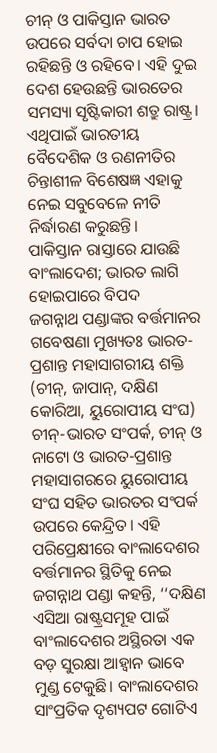ଚୀନ୍ ଓ ପାକିସ୍ତାନ ଭାରତ ଉପରେ ସର୍ବଦା ଚାପ ହୋଇ ରହିଛନ୍ତି ଓ ରହିବେ। ଏହି ଦୁଇ ଦେଶ ହେଉଛନ୍ତି ଭାରତେର ସମସ୍ୟା ସୃଷ୍ଟିକାରୀ ଶତ୍ରୁ ରାଷ୍ଟ୍ର। ଏଥିପାଇଁ ଭାରତୀୟ ବୈଦେଶିକ ଓ ରଣନୀତିର ଚିନ୍ତାଶୀଳ ବିଶେଷଜ୍ଞ ଏହାକୁ ନେଇ ସବୁବେଳେ ନୀତି ନିର୍ଦ୍ଧାରଣ କରୁଛନ୍ତି।
ପାକିସ୍ତାନ ରାସ୍ତାରେ ଯାଉଛି ବାଂଲାଦେଶ; ଭାରତ ଲାଗି ହୋଇପାରେ ବିପଦ
ଜଗନ୍ନାଥ ପଣ୍ଡାଙ୍କର ବର୍ତ୍ତମାନର ଗବେଷଣା ମୁଖ୍ୟତଃ ଭାରତ-ପ୍ରଶାନ୍ତ ମହାସାଗରୀୟ ଶକ୍ତି (ଚୀନ୍, ଜାପାନ୍, ଦକ୍ଷିଣ କୋରିଆ, ୟୁରୋପୀୟ ସଂଘ) ଚୀନ୍-ଭାରତ ସଂପର୍କ, ଚୀନ୍ ଓ ନାଟୋ ଓ ଭାରତ-ପ୍ରଶାନ୍ତ ମହାସାଗରରେ ୟୁରୋପୀୟ ସଂଘ ସହିତ ଭାରତର ସଂପର୍କ ଉପରେ କେନ୍ଦ୍ରିତ। ଏହି ପରିପ୍ରେକ୍ଷୀରେ ବାଂଲାଦେଶର ବର୍ତ୍ତମାନର ସ୍ଥିତିକୁ ନେଇ ଜଗନ୍ନାଥ ପଣ୍ଡା କହନ୍ତି, ‘‘ଦକ୍ଷିଣ ଏସିଆ ରାଷ୍ଟ୍ରସମୂହ ପାଇଁ ବାଂଲାଦେଶର ଅସ୍ଥିରତା ଏକ ବଡ଼ ସୁରକ୍ଷା ଆହ୍ବାନ ଭାବେ ମୁଣ୍ଡ ଟେକୁଛି। ବାଂଲାଦେଶର ସାଂପ୍ରତିକ ଦୃଶ୍ୟପଟ ଗୋଟିଏ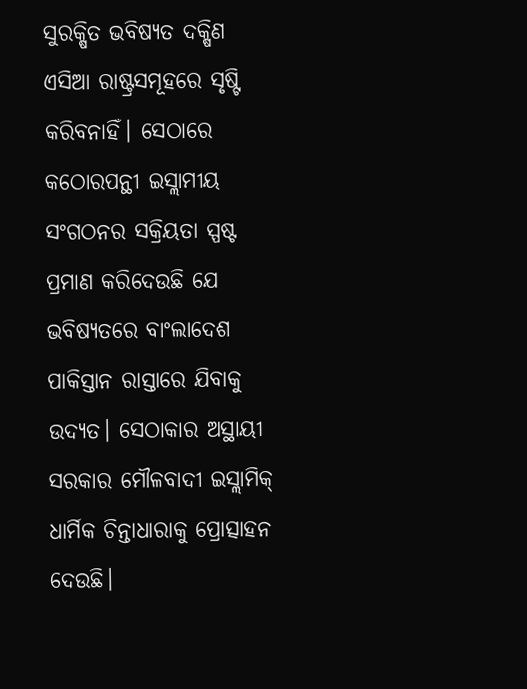ସୁରକ୍ଷିତ ଭବିଷ୍ୟତ ଦକ୍ଷିଣ ଏସିଆ ରାଷ୍ଟ୍ରସମୂହରେ ସୃଷ୍ଟି କରିବନାହିଁ। ସେଠାରେ କଠୋରପନ୍ଥୀ ଇସ୍ଲାମୀୟ ସଂଗଠନର ସକ୍ରିୟତା ସ୍ପଷ୍ଟ ପ୍ରମାଣ କରିଦେଉଛି ଯେ ଭବିଷ୍ୟତରେ ବାଂଲାଦେଶ ପାକିସ୍ତାନ ରାସ୍ତାରେ ଯିବାକୁ ଉଦ୍ୟତ। ସେଠାକାର ଅସ୍ଥାୟୀ ସରକାର ମୌଳବାଦୀ ଇସ୍ଲାମିକ୍ ଧାର୍ମିକ ଚିନ୍ତାଧାରାକୁ ପ୍ରୋତ୍ସାହନ ଦେଉଛି।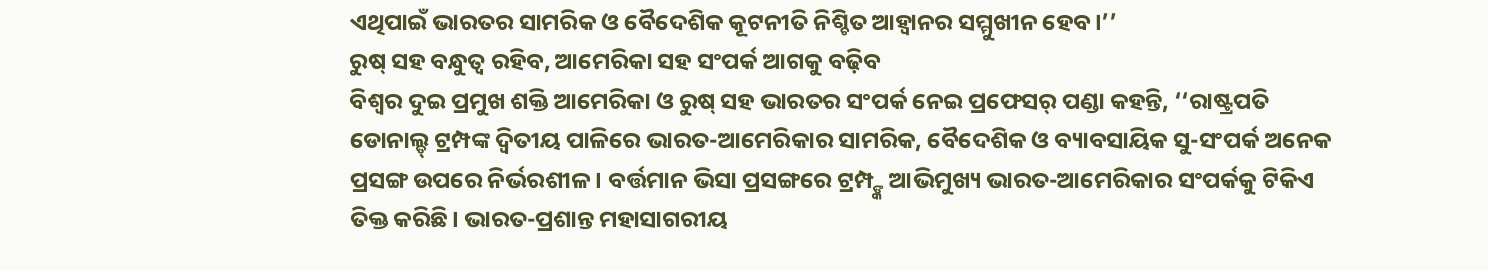ଏଥିପାଇଁ ଭାରତର ସାମରିକ ଓ ବୈଦେଶିକ କୂଟନୀତି ନିଶ୍ଚିତ ଆହ୍ବାନର ସମ୍ମୁଖୀନ ହେବ।’’
ରୁଷ୍ ସହ ବନ୍ଧୁତ୍ବ ରହିବ, ଆମେରିକା ସହ ସଂପର୍କ ଆଗକୁ ବଢ଼ିବ
ବିଶ୍ବର ଦୁଇ ପ୍ରମୁଖ ଶକ୍ତି ଆମେରିକା ଓ ରୁଷ୍ ସହ ଭାରତର ସଂପର୍କ ନେଇ ପ୍ରଫେସର୍ ପଣ୍ଡା କହନ୍ତି, ‘‘ରାଷ୍ଟ୍ରପତି ଡୋନାଲ୍ଡ୍ ଟ୍ରମ୍ପଙ୍କ ଦ୍ବିତୀୟ ପାଳିରେ ଭାରତ-ଆମେରିକାର ସାମରିକ, ବୈଦେଶିକ ଓ ବ୍ୟାବସାୟିକ ସୁ-ସଂପର୍କ ଅନେକ ପ୍ରସଙ୍ଗ ଉପରେ ନିର୍ଭରଶୀଳ। ବର୍ତ୍ତମାନ ଭିସା ପ୍ରସଙ୍ଗରେ ଟ୍ରମ୍ପ୍ଙ୍କ ଆଭିମୁଖ୍ୟ ଭାରତ-ଆମେରିକାର ସଂପର୍କକୁ ଟିକିଏ ତିକ୍ତ କରିଛି। ଭାରତ-ପ୍ରଶାନ୍ତ ମହାସାଗରୀୟ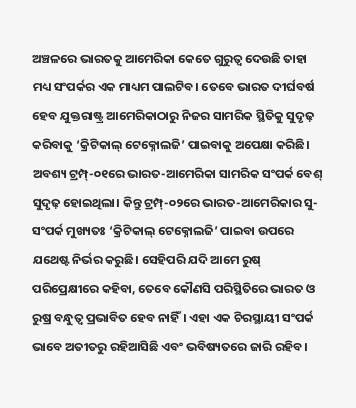ଅଞ୍ଚଳରେ ଭାରତକୁ ଆମେରିକା କେତେ ଗୁରୁତ୍ବ ଦେଉଛି ତାହା ମଧ୍ୟ ସଂପର୍କର ଏକ ମାଧ୍ୟମ ପାଲଟିବ। ତେବେ ଭାରତ ଦୀର୍ଘବର୍ଷ ହେବ ଯୁକ୍ତରାଷ୍ଟ୍ର ଆମେରିକାଠାରୁ ନିଜର ସାମରିକ ସ୍ଥିତିକୁ ସୁଦୃଢ଼ କରିବାକୁ ‘କ୍ରିଟିକାଲ୍ ଟେକ୍ନୋଲଜି’ ପାଇବାକୁ ଅପେକ୍ଷା କରିଛି। ଅବଶ୍ୟ ଟ୍ରମ୍ପ୍-୦୧ରେ ଭାରତ-ଆମେରିକା ସାମରିକ ସଂପର୍କ ବେଶ୍ ସୁଦୃଢ଼ ହୋଇଥିଲା। କିନ୍ତୁ ଟ୍ରମ୍ପ୍-୦୨ରେ ଭାରତ-ଆମେରିକାର ସୁ-ସଂପର୍କ ମୁଖ୍ୟତଃ ‘କ୍ରିଟିକାଲ୍ ଟେକ୍ନୋଲଜି’ ପାଇବା ଉପରେ ଯଥେଷ୍ଟ ନିର୍ଭର କରୁଛି। ସେହିପରି ଯଦି ଆମେ ରୁଷ୍ ପରିପ୍ରେକ୍ଷୀରେ କହିବା, ତେବେ କୌଣସି ପରିସ୍ଥିତିରେ ଭାରତ ଓ ରୁଷ୍ର ବନ୍ଧୁତ୍ବ ପ୍ରଭାବିତ ହେବ ନାହିଁ। ଏହା ଏକ ଚିରସ୍ଥାୟୀ ସଂପର୍କ ଭାବେ ଅତୀତରୁ ରହିଆସିଛି ଏବଂ ଭବିଷ୍ୟତରେ ଜାରି ରହିବ।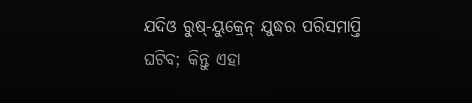ଯଦିଓ ରୁଷ୍-ୟୁକ୍ରେନ୍ ଯୁଦ୍ଧର ପରିସମାପ୍ତି ଘଟିବ; କିନ୍ତୁ ଏହା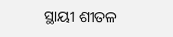ସ୍ଥାୟୀ ଶୀତଳ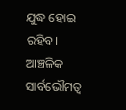ଯୁଦ୍ଧ ହୋଇ ରହିବ। ଆଞ୍ଚଳିକ ସାର୍ବଭୌମତ୍ବ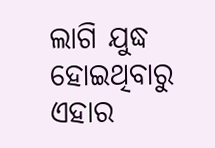ଲାଗି ଯୁଦ୍ଧ ହୋଇଥିବାରୁ ଏହାର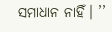ସମାଧାନ ନାହିଁ। ’’